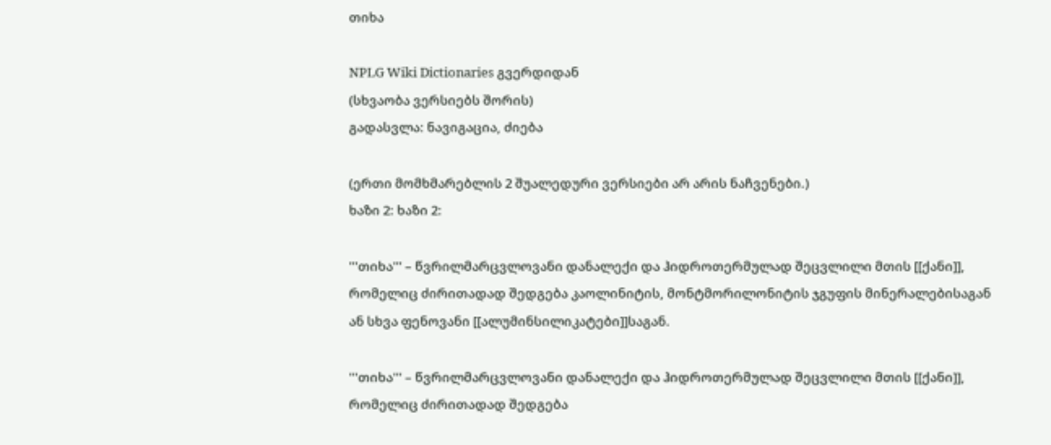თიხა

NPLG Wiki Dictionaries გვერდიდან
(სხვაობა ვერსიებს შორის)
გადასვლა: ნავიგაცია, ძიება

(ერთი მომხმარებლის 2 შუალედური ვერსიები არ არის ნაჩვენები.)
ხაზი 2: ხაზი 2:

'''თიხა''' – წვრილმარცვლოვანი დანალექი და ჰიდროთერმულად შეცვლილი მთის [[ქანი]], რომელიც ძირითადად შედგება კაოლინიტის, მონტმორილონიტის ჯგუფის მინერალებისაგან ან სხვა ფენოვანი [[ალუმინსილიკატები]]საგან.

'''თიხა''' – წვრილმარცვლოვანი დანალექი და ჰიდროთერმულად შეცვლილი მთის [[ქანი]], რომელიც ძირითადად შედგება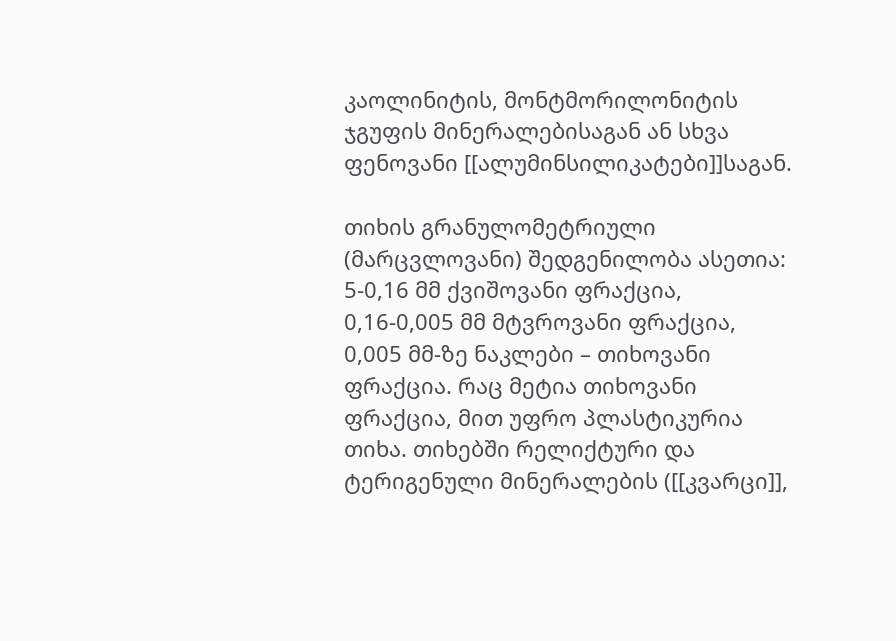კაოლინიტის, მონტმორილონიტის ჯგუფის მინერალებისაგან ან სხვა ფენოვანი [[ალუმინსილიკატები]]საგან.

თიხის გრანულომეტრიული (მარცვლოვანი) შედგენილობა ასეთია: 5-0,16 მმ ქვიშოვანი ფრაქცია, 0,16-0,005 მმ მტვროვანი ფრაქცია, 0,005 მმ-ზე ნაკლები – თიხოვანი ფრაქცია. რაც მეტია თიხოვანი ფრაქცია, მით უფრო პლასტიკურია თიხა. თიხებში რელიქტური და ტერიგენული მინერალების ([[კვარცი]],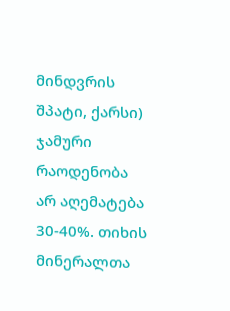მინდვრის შპატი, ქარსი) ჯამური რაოდენობა არ აღემატება 30-40%. თიხის მინერალთა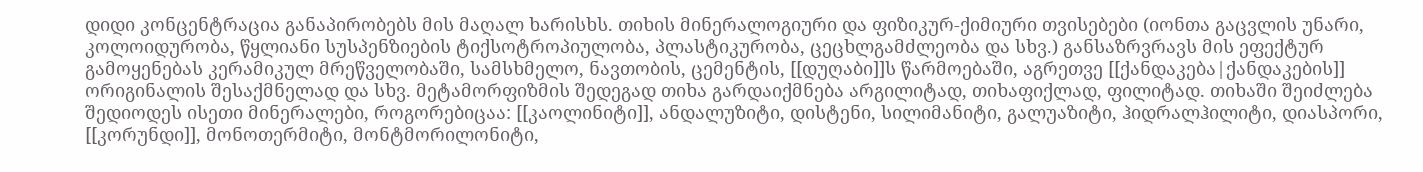დიდი კონცენტრაცია განაპირობებს მის მაღალ ხარისხს. თიხის მინერალოგიური და ფიზიკურ-ქიმიური თვისებები (იონთა გაცვლის უნარი, კოლოიდურობა, წყლიანი სუსპენზიების ტიქსოტროპიულობა, პლასტიკურობა, ცეცხლგამძლეობა და სხვ.) განსაზრვრავს მის ეფექტურ გამოყენებას კერამიკულ მრეწველობაში, სამსხმელო, ნავთობის, ცემენტის, [[დუღაბი]]ს წარმოებაში, აგრეთვე [[ქანდაკება|ქანდაკების]] ორიგინალის შესაქმნელად და სხვ. მეტამორფიზმის შედეგად თიხა გარდაიქმნება არგილიტად, თიხაფიქლად, ფილიტად. თიხაში შეიძლება შედიოდეს ისეთი მინერალები, როგორებიცაა: [[კაოლინიტი]], ანდალუზიტი, დისტენი, სილიმანიტი, გალუაზიტი, ჰიდრალჰილიტი, დიასპორი, [[კორუნდი]], მონოთერმიტი, მონტმორილონიტი,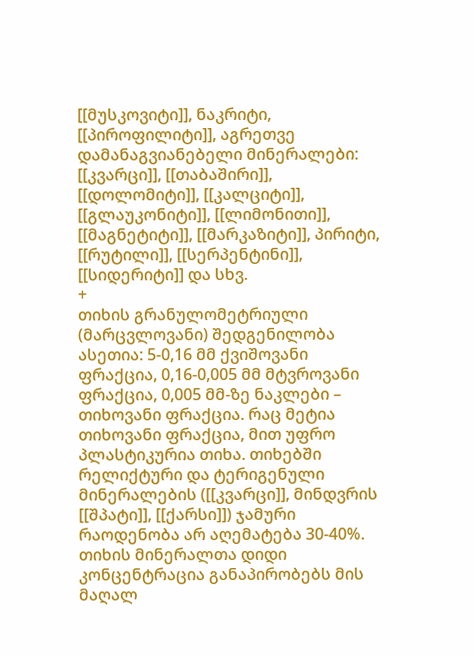[[მუსკოვიტი]], ნაკრიტი, [[პიროფილიტი]], აგრეთვე დამანაგვიანებელი მინერალები: [[კვარცი]], [[თაბაშირი]], [[დოლომიტი]], [[კალციტი]], [[გლაუკონიტი]], [[ლიმონითი]], [[მაგნეტიტი]], [[მარკაზიტი]], პირიტი, [[რუტილი]], [[სერპენტინი]], [[სიდერიტი]] და სხვ.
+
თიხის გრანულომეტრიული (მარცვლოვანი) შედგენილობა ასეთია: 5-0,16 მმ ქვიშოვანი ფრაქცია, 0,16-0,005 მმ მტვროვანი ფრაქცია, 0,005 მმ-ზე ნაკლები – თიხოვანი ფრაქცია. რაც მეტია თიხოვანი ფრაქცია, მით უფრო პლასტიკურია თიხა. თიხებში რელიქტური და ტერიგენული მინერალების ([[კვარცი]], მინდვრის [[შპატი]], [[ქარსი]]) ჯამური რაოდენობა არ აღემატება 30-40%. თიხის მინერალთა დიდი კონცენტრაცია განაპირობებს მის მაღალ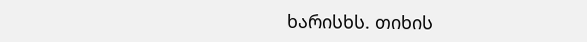ხარისხს. თიხის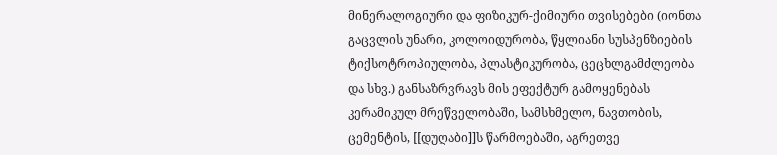მინერალოგიური და ფიზიკურ-ქიმიური თვისებები (იონთა გაცვლის უნარი, კოლოიდურობა, წყლიანი სუსპენზიების ტიქსოტროპიულობა, პლასტიკურობა, ცეცხლგამძლეობა და სხვ.) განსაზრვრავს მის ეფექტურ გამოყენებას კერამიკულ მრეწველობაში, სამსხმელო, ნავთობის, ცემენტის, [[დუღაბი]]ს წარმოებაში, აგრეთვე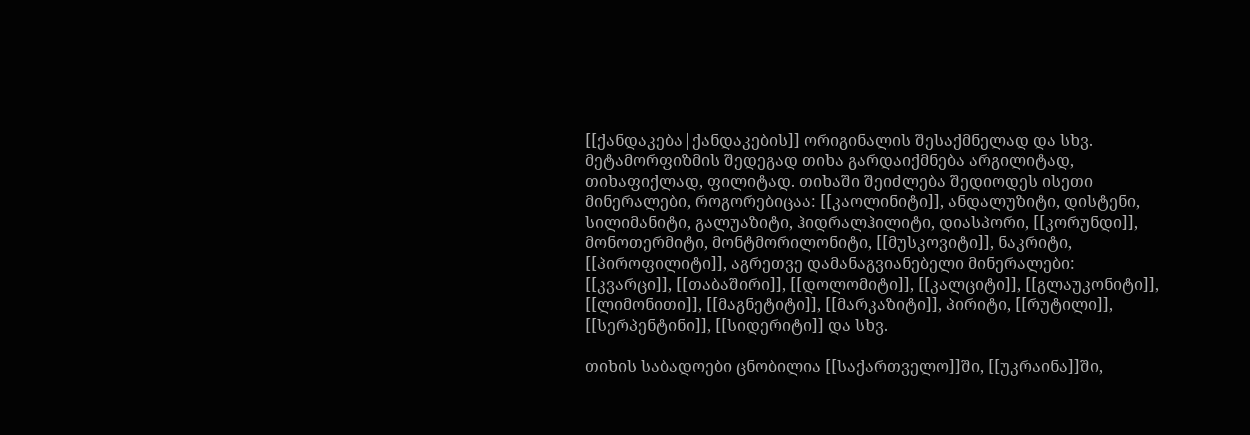[[ქანდაკება|ქანდაკების]] ორიგინალის შესაქმნელად და სხვ. მეტამორფიზმის შედეგად თიხა გარდაიქმნება არგილიტად, თიხაფიქლად, ფილიტად. თიხაში შეიძლება შედიოდეს ისეთი მინერალები, როგორებიცაა: [[კაოლინიტი]], ანდალუზიტი, დისტენი, სილიმანიტი, გალუაზიტი, ჰიდრალჰილიტი, დიასპორი, [[კორუნდი]], მონოთერმიტი, მონტმორილონიტი, [[მუსკოვიტი]], ნაკრიტი, [[პიროფილიტი]], აგრეთვე დამანაგვიანებელი მინერალები: [[კვარცი]], [[თაბაშირი]], [[დოლომიტი]], [[კალციტი]], [[გლაუკონიტი]], [[ლიმონითი]], [[მაგნეტიტი]], [[მარკაზიტი]], პირიტი, [[რუტილი]], [[სერპენტინი]], [[სიდერიტი]] და სხვ.

თიხის საბადოები ცნობილია [[საქართველო]]ში, [[უკრაინა]]ში,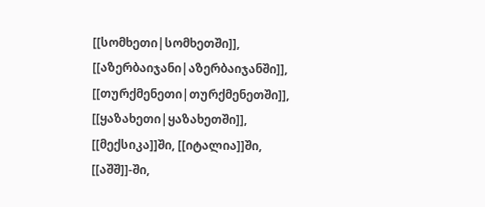[[სომხეთი|სომხეთში]], [[აზერბაიჯანი|აზერბაიჯანში]], [[თურქმენეთი|თურქმენეთში]], [[ყაზახეთი|ყაზახეთში]], [[მექსიკა]]ში, [[იტალია]]ში, [[აშშ]]-ში,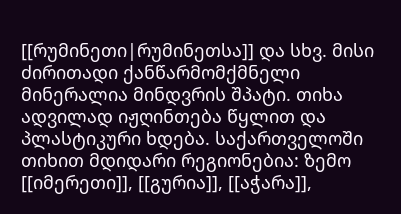[[რუმინეთი|რუმინეთსა]] და სხვ. მისი ძირითადი ქანწარმომქმნელი მინერალია მინდვრის შპატი. თიხა ადვილად იჟღინთება წყლით და პლასტიკური ხდება. საქართველოში თიხით მდიდარი რეგიონებია: ზემო [[იმერეთი]], [[გურია]], [[აჭარა]],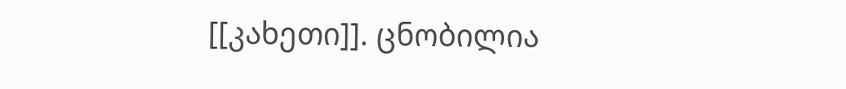[[კახეთი]]. ცნობილია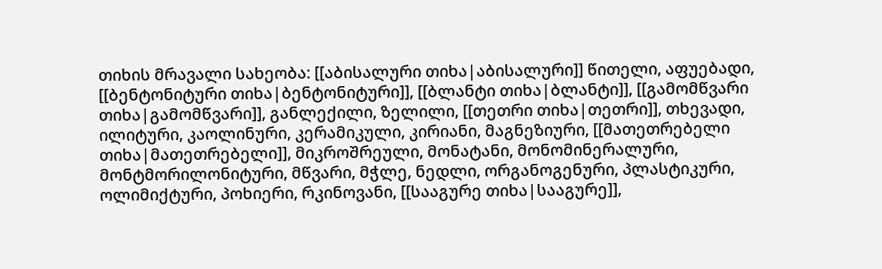თიხის მრავალი სახეობა: [[აბისალური თიხა|აბისალური]] წითელი, აფუებადი, [[ბენტონიტური თიხა|ბენტონიტური]], [[ბლანტი თიხა|ბლანტი]], [[გამომწვარი თიხა|გამომწვარი]], განლექილი, ზელილი, [[თეთრი თიხა|თეთრი]], თხევადი, ილიტური, კაოლინური, კერამიკული, კირიანი, მაგნეზიური, [[მათეთრებელი თიხა|მათეთრებელი]], მიკროშრეული, მონატანი, მონომინერალური, მონტმორილონიტური, მწვარი, მჭლე, ნედლი, ორგანოგენური, პლასტიკური, ოლიმიქტური, პოხიერი, რკინოვანი, [[სააგურე თიხა|სააგურე]],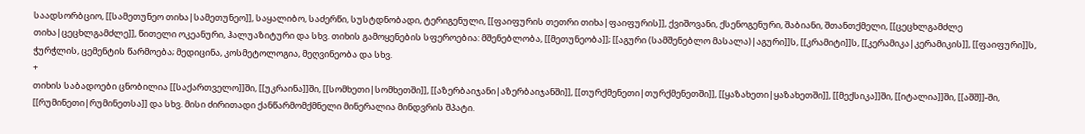საადსორბციო, [[სამეთუნეო თიხა|სამეთუნეო]], საყალიბო, საძერწი, სუსტდნობადი, ტერიგენული, [[ფაიფურის თეთრი თიხა|ფაიფურის]], ქვიშოვანი, ქსენოგენური, შაბიანი, შთანთქმელი, [[ცეცხლგამძლე თიხა|ცეცხლგამძლე]], წითელი ოკეანური, ჰალუაზიტური და სხვ. თიხის გამოყენების სფეროებია: მშენებლობა, [[მეთუნეობა]]; [[აგური (სამშენებლო მასალა)|აგური]]ს, [[კრამიტი]]ს, [[კერამიკა|კერამიკის]], [[ფაიფური]]ს, ჭურჭლის, ცემენტის წარმოება; მედიცინა, კოსმეტოლოგია, მეღვინეობა და სხვ.
+
თიხის საბადოები ცნობილია [[საქართველო]]ში, [[უკრაინა]]ში, [[სომხეთი|სომხეთში]], [[აზერბაიჯანი|აზერბაიჯანში]], [[თურქმენეთი|თურქმენეთში]], [[ყაზახეთი|ყაზახეთში]], [[მექსიკა]]ში, [[იტალია]]ში, [[აშშ]]-ში, [[რუმინეთი|რუმინეთსა]] და სხვ. მისი ძირითადი ქანწარმომქმნელი მინერალია მინდვრის შპატი.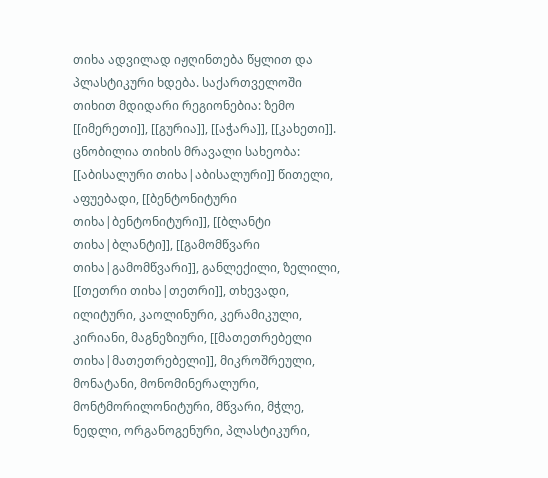თიხა ადვილად იჟღინთება წყლით და პლასტიკური ხდება. საქართველოში თიხით მდიდარი რეგიონებია: ზემო [[იმერეთი]], [[გურია]], [[აჭარა]], [[კახეთი]]. ცნობილია თიხის მრავალი სახეობა: [[აბისალური თიხა|აბისალური]] წითელი, აფუებადი, [[ბენტონიტური თიხა|ბენტონიტური]], [[ბლანტი თიხა|ბლანტი]], [[გამომწვარი თიხა|გამომწვარი]], განლექილი, ზელილი, [[თეთრი თიხა|თეთრი]], თხევადი, ილიტური, კაოლინური, კერამიკული, კირიანი, მაგნეზიური, [[მათეთრებელი თიხა|მათეთრებელი]], მიკროშრეული, მონატანი, მონომინერალური, მონტმორილონიტური, მწვარი, მჭლე, ნედლი, ორგანოგენური, პლასტიკური,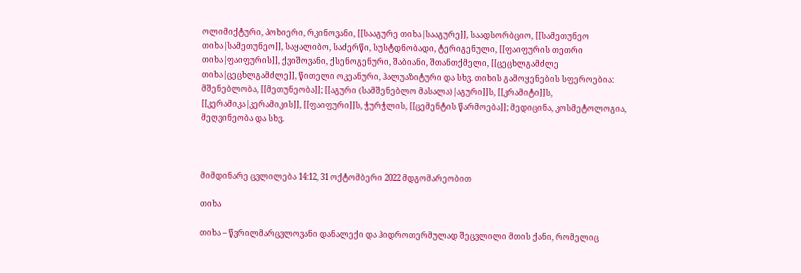ოლიმიქტური, პოხიერი, რკინოვანი, [[სააგურე თიხა|სააგურე]], საადსორბციო, [[სამეთუნეო თიხა|სამეთუნეო]], საყალიბო, საძერწი, სუსტდნობადი, ტერიგენული, [[ფაიფურის თეთრი თიხა|ფაიფურის]], ქვიშოვანი, ქსენოგენური, შაბიანი, შთანთქმელი, [[ცეცხლგამძლე თიხა|ცეცხლგამძლე]], წითელი ოკეანური, ჰალუაზიტური და სხვ. თიხის გამოყენების სფეროებია: მშენებლობა, [[მეთუნეობა]]; [[აგური (სამშენებლო მასალა)|აგური]]ს, [[კრამიტი]]ს, [[კერამიკა|კერამიკის]], [[ფაიფური]]ს, ჭურჭლის, [[ცემენტის წარმოება]]; მედიცინა, კოსმეტოლოგია, მეღვინეობა და სხვ.



მიმდინარე ცვლილება 14:12, 31 ოქტომბერი 2022 მდგომარეობით

თიხა

თიხა – წვრილმარცვლოვანი დანალექი და ჰიდროთერმულად შეცვლილი მთის ქანი, რომელიც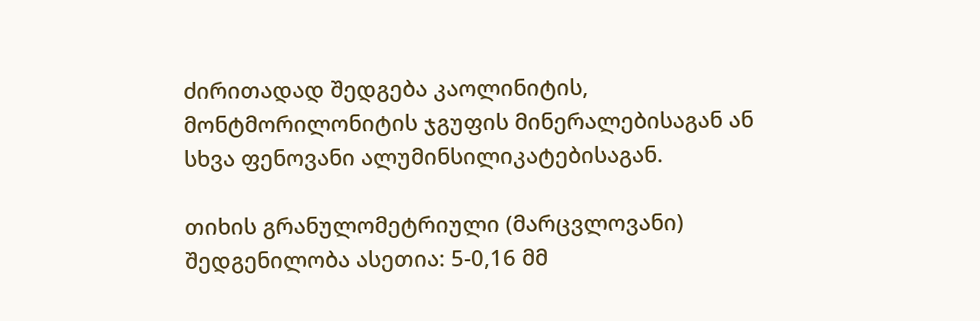ძირითადად შედგება კაოლინიტის, მონტმორილონიტის ჯგუფის მინერალებისაგან ან სხვა ფენოვანი ალუმინსილიკატებისაგან.

თიხის გრანულომეტრიული (მარცვლოვანი) შედგენილობა ასეთია: 5-0,16 მმ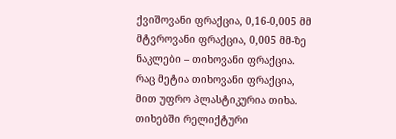ქვიშოვანი ფრაქცია, 0,16-0,005 მმ მტვროვანი ფრაქცია, 0,005 მმ-ზე ნაკლები – თიხოვანი ფრაქცია. რაც მეტია თიხოვანი ფრაქცია, მით უფრო პლასტიკურია თიხა. თიხებში რელიქტური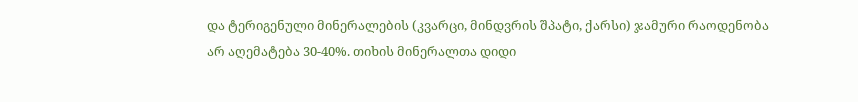და ტერიგენული მინერალების (კვარცი, მინდვრის შპატი, ქარსი) ჯამური რაოდენობა არ აღემატება 30-40%. თიხის მინერალთა დიდი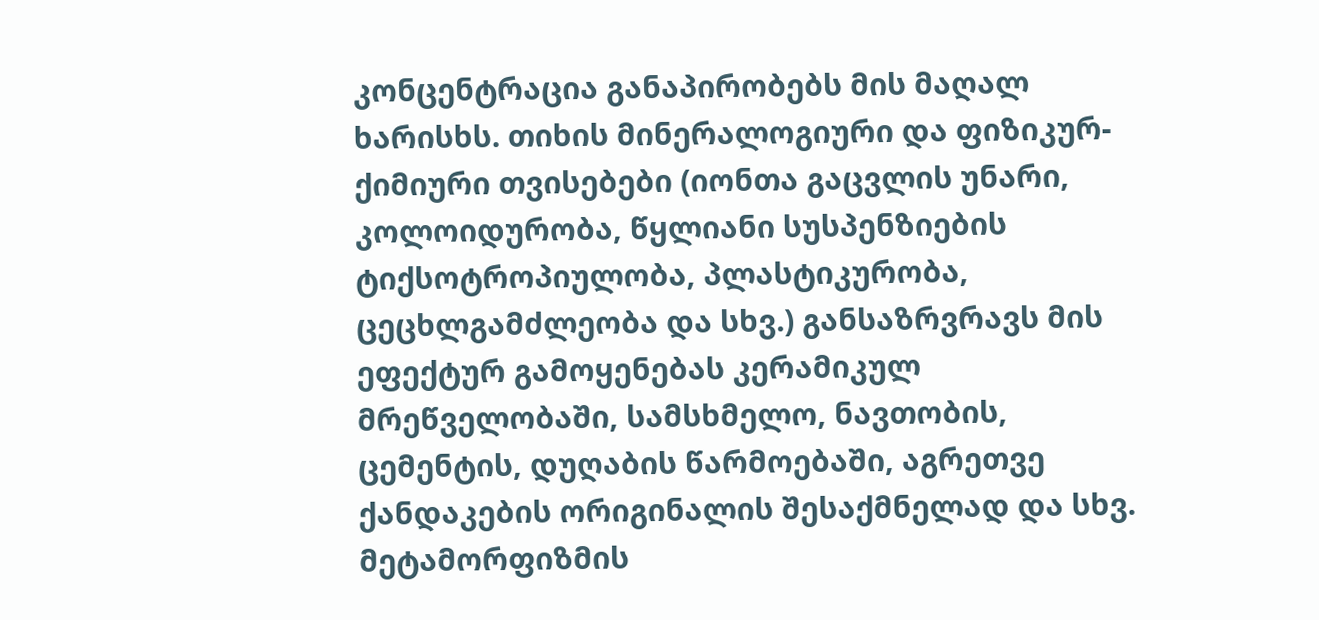კონცენტრაცია განაპირობებს მის მაღალ ხარისხს. თიხის მინერალოგიური და ფიზიკურ-ქიმიური თვისებები (იონთა გაცვლის უნარი, კოლოიდურობა, წყლიანი სუსპენზიების ტიქსოტროპიულობა, პლასტიკურობა, ცეცხლგამძლეობა და სხვ.) განსაზრვრავს მის ეფექტურ გამოყენებას კერამიკულ მრეწველობაში, სამსხმელო, ნავთობის, ცემენტის, დუღაბის წარმოებაში, აგრეთვე ქანდაკების ორიგინალის შესაქმნელად და სხვ. მეტამორფიზმის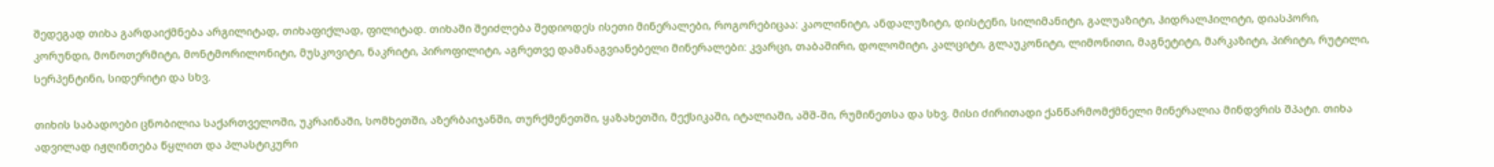შედეგად თიხა გარდაიქმნება არგილიტად, თიხაფიქლად, ფილიტად. თიხაში შეიძლება შედიოდეს ისეთი მინერალები, როგორებიცაა: კაოლინიტი, ანდალუზიტი, დისტენი, სილიმანიტი, გალუაზიტი, ჰიდრალჰილიტი, დიასპორი, კორუნდი, მონოთერმიტი, მონტმორილონიტი, მუსკოვიტი, ნაკრიტი, პიროფილიტი, აგრეთვე დამანაგვიანებელი მინერალები: კვარცი, თაბაშირი, დოლომიტი, კალციტი, გლაუკონიტი, ლიმონითი, მაგნეტიტი, მარკაზიტი, პირიტი, რუტილი, სერპენტინი, სიდერიტი და სხვ.

თიხის საბადოები ცნობილია საქართველოში, უკრაინაში, სომხეთში, აზერბაიჯანში, თურქმენეთში, ყაზახეთში, მექსიკაში, იტალიაში, აშშ-ში, რუმინეთსა და სხვ. მისი ძირითადი ქანწარმომქმნელი მინერალია მინდვრის შპატი. თიხა ადვილად იჟღინთება წყლით და პლასტიკური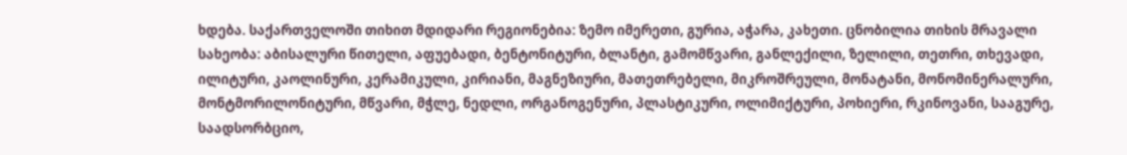ხდება. საქართველოში თიხით მდიდარი რეგიონებია: ზემო იმერეთი, გურია, აჭარა, კახეთი. ცნობილია თიხის მრავალი სახეობა: აბისალური წითელი, აფუებადი, ბენტონიტური, ბლანტი, გამომწვარი, განლექილი, ზელილი, თეთრი, თხევადი, ილიტური, კაოლინური, კერამიკული, კირიანი, მაგნეზიური, მათეთრებელი, მიკროშრეული, მონატანი, მონომინერალური, მონტმორილონიტური, მწვარი, მჭლე, ნედლი, ორგანოგენური, პლასტიკური, ოლიმიქტური, პოხიერი, რკინოვანი, სააგურე, საადსორბციო,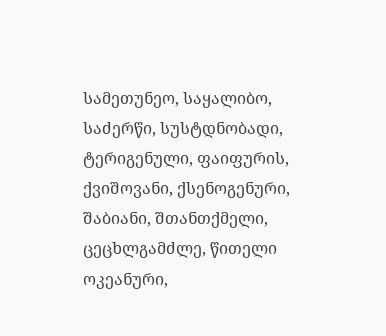სამეთუნეო, საყალიბო, საძერწი, სუსტდნობადი, ტერიგენული, ფაიფურის, ქვიშოვანი, ქსენოგენური, შაბიანი, შთანთქმელი, ცეცხლგამძლე, წითელი ოკეანური,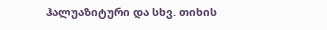ჰალუაზიტური და სხვ. თიხის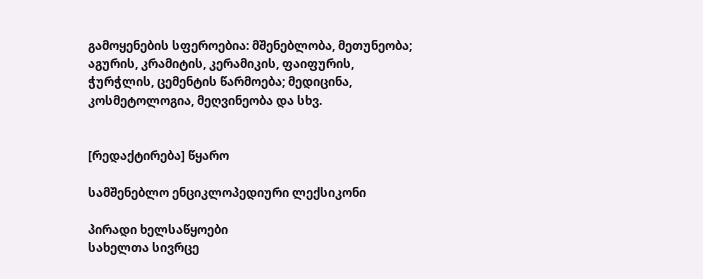გამოყენების სფეროებია: მშენებლობა, მეთუნეობა; აგურის, კრამიტის, კერამიკის, ფაიფურის, ჭურჭლის, ცემენტის წარმოება; მედიცინა, კოსმეტოლოგია, მეღვინეობა და სხვ.


[რედაქტირება] წყარო

სამშენებლო ენციკლოპედიური ლექსიკონი

პირადი ხელსაწყოები
სახელთა სივრცე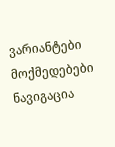ვარიანტები
მოქმედებები
ნავიგაცია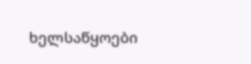ხელსაწყოები